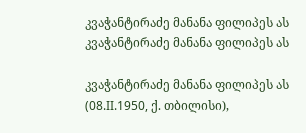კვაჭანტირაძე მანანა ფილიპეს ას
კვაჭანტირაძე მანანა ფილიპეს ას

კვაჭანტირაძე მანანა ფილიპეს ას (08.II.1950, ქ. თბილისი),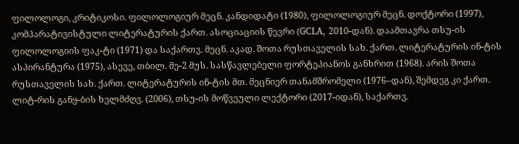ფილოლოგი, კრიტიკოსი. ფილოლოგიურ მეცნ. კანდიდატი (1980), ფილოლოგიურ მეცნ. დოქტორი (1997), კომპარატივისტული ლიტერატურის ქართ. ასოციაციის წევრი (GCLA, 2010-დან). დაამთავრა თსუ-ის ფილოლოგიის ფაკ-ტი (1971) და საქართვ. მეცნ. აკად. შოთა რუსთაველის სახ. ქართ. ლიტერატურის ინ-ტის ასპირანტურა (1975), ასევე, თბილ. მე-2 მუს. სასწავლებელი ფორტეპიანოს განხრით (1968). არის შოთა რუსთაველის სახ. ქართ. ლიტერატურის ინ-ტის მთ. მეცნიერ თანამშრომელი (1976–დან), შემდეგ კი ქართ. ლიტ-რის განყ-ბის ხელმძღვ. (2006), თსუ-ის მოწვეული ლექტორი (2017-იდან), საქართვ.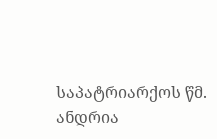საპატრიარქოს წმ. ანდრია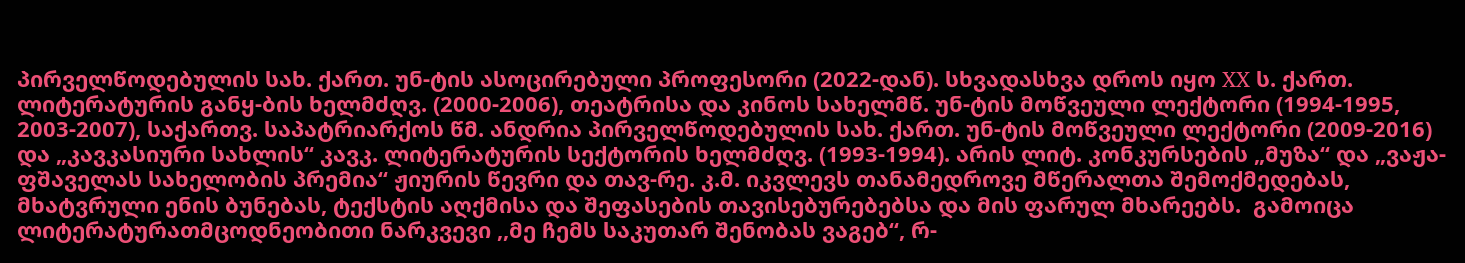პირველწოდებულის სახ. ქართ. უნ-ტის ასოცირებული პროფესორი (2022-დან). სხვადასხვა დროს იყო XX ს. ქართ. ლიტერატურის განყ-ბის ხელმძღვ. (2000-2006), თეატრისა და კინოს სახელმწ. უნ-ტის მოწვეული ლექტორი (1994-1995, 2003-2007), საქართვ. საპატრიარქოს წმ. ანდრია პირველწოდებულის სახ. ქართ. უნ-ტის მოწვეული ლექტორი (2009-2016) და „კავკასიური სახლის“ კავკ. ლიტერატურის სექტორის ხელმძღვ. (1993-1994). არის ლიტ. კონკურსების „მუზა“ და „ვაჟა-ფშაველას სახელობის პრემია“ ჟიურის წევრი და თავ-რე. კ.მ. იკვლევს თანამედროვე მწერალთა შემოქმედებას, მხატვრული ენის ბუნებას, ტექსტის აღქმისა და შეფასების თავისებურებებსა და მის ფარულ მხარეებს.  გამოიცა ლიტერატურათმცოდნეობითი ნარკვევი ,,მე ჩემს საკუთარ შენობას ვაგებ“, რ-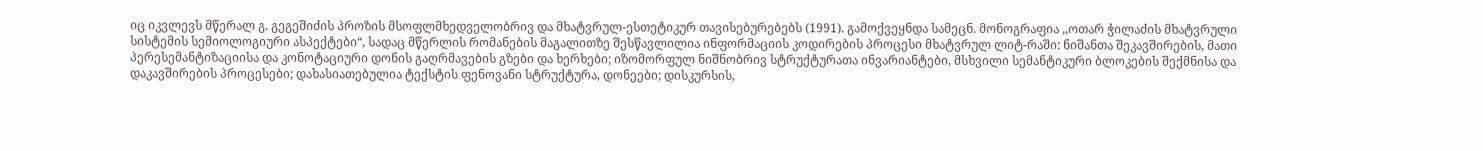იც იკვლევს მწერალ გ. გეგეშიძის პროზის მსოფლმხედველობრივ და მხატვრულ-ესთეტიკურ თავისებურებებს (1991). გამოქვეყნდა სამეცნ. მონოგრაფია ,,ოთარ ჭილაძის მხატვრული სისტემის სემიოლოგიური ასპექტები“, სადაც მწერლის რომანების მაგალითზე შესწავლილია ინფორმაციის კოდირების პროცესი მხატვრულ ლიტ-რაში: ნიშანთა შეკავშირების, მათი პერესემანტიზაციისა და კონოტაციური დონის გაღრმავების გზები და ხერხები; იზომორფულ ნიშნობრივ სტრუქტურათა ინვარიანტები, მსხვილი სემანტიკური ბლოკების შექმნისა და დაკავშირების პროცესები; დახასიათებულია ტექსტის ფენოვანი სტრუქტურა, დონეები; დისკურსის,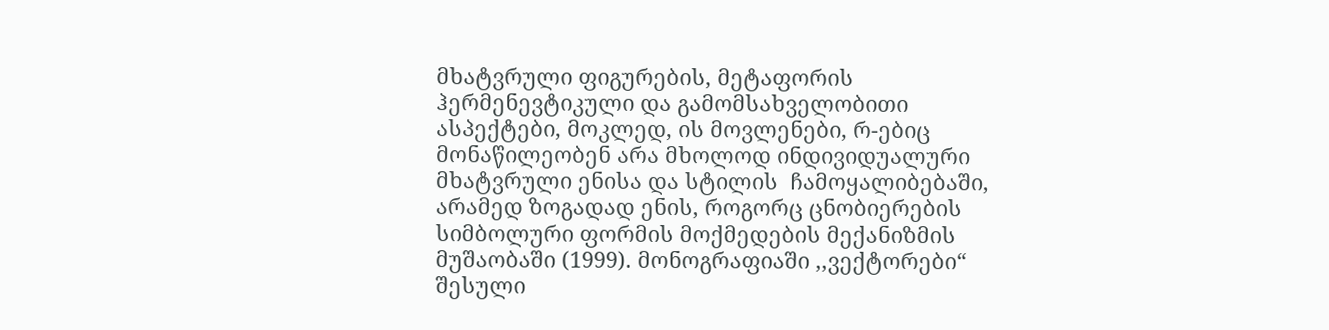მხატვრული ფიგურების, მეტაფორის ჰერმენევტიკული და გამომსახველობითი ასპექტები, მოკლედ, ის მოვლენები, რ-ებიც მონაწილეობენ არა მხოლოდ ინდივიდუალური მხატვრული ენისა და სტილის  ჩამოყალიბებაში, არამედ ზოგადად ენის, როგორც ცნობიერების სიმბოლური ფორმის მოქმედების მექანიზმის მუშაობაში (1999). მონოგრაფიაში ,,ვექტორები“ შესული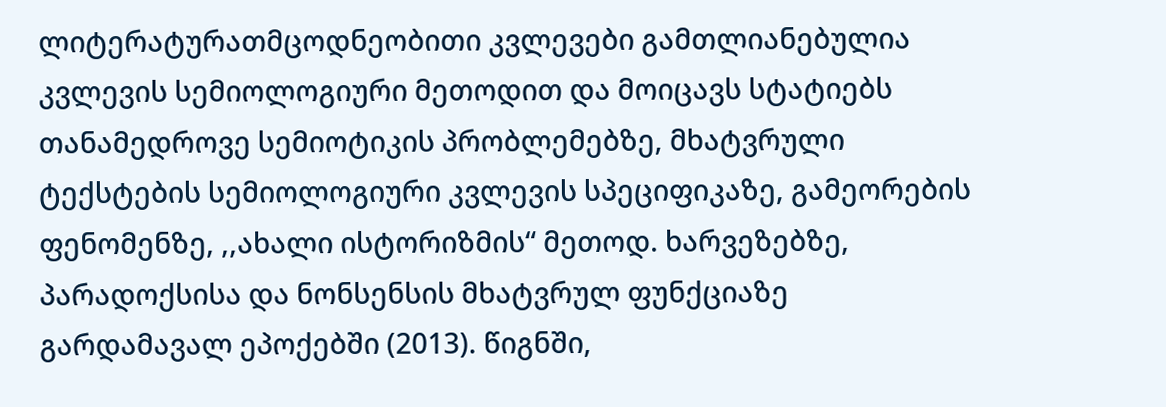ლიტერატურათმცოდნეობითი კვლევები გამთლიანებულია კვლევის სემიოლოგიური მეთოდით და მოიცავს სტატიებს თანამედროვე სემიოტიკის პრობლემებზე, მხატვრული ტექსტების სემიოლოგიური კვლევის სპეციფიკაზე, გამეორების ფენომენზე, ,,ახალი ისტორიზმის“ მეთოდ. ხარვეზებზე,  პარადოქსისა და ნონსენსის მხატვრულ ფუნქციაზე გარდამავალ ეპოქებში (2013). წიგნში,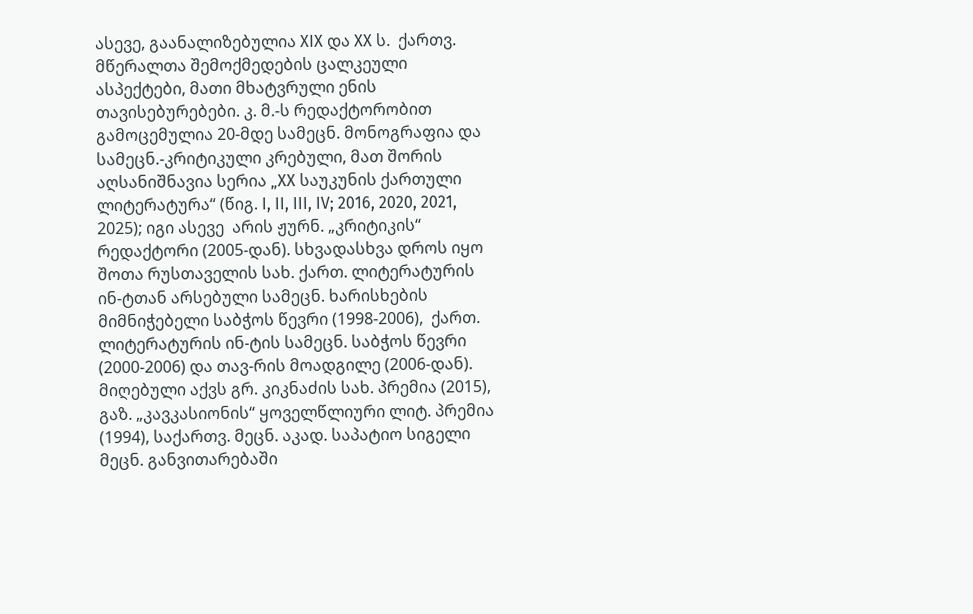ასევე, გაანალიზებულია XIX და XX ს.  ქართვ. მწერალთა შემოქმედების ცალკეული ასპექტები, მათი მხატვრული ენის თავისებურებები. კ. მ.-ს რედაქტორობით გამოცემულია 20-მდე სამეცნ. მონოგრაფია და სამეცნ.-კრიტიკული კრებული, მათ შორის აღსანიშნავია სერია „XX საუკუნის ქართული ლიტერატურა“ (წიგ. I, II, III, IV; 2016, 2020, 2021, 2025); იგი ასევე  არის ჟურნ. „კრიტიკის“ რედაქტორი (2005-დან). სხვადასხვა დროს იყო შოთა რუსთაველის სახ. ქართ. ლიტერატურის ინ-ტთან არსებული სამეცნ. ხარისხების მიმნიჭებელი საბჭოს წევრი (1998-2006),  ქართ. ლიტერატურის ინ-ტის სამეცნ. საბჭოს წევრი (2000-2006) და თავ-რის მოადგილე (2006-დან). მიღებული აქვს გრ. კიკნაძის სახ. პრემია (2015), გაზ. „კავკასიონის“ ყოველწლიური ლიტ. პრემია (1994), საქართვ. მეცნ. აკად. საპატიო სიგელი მეცნ. განვითარებაში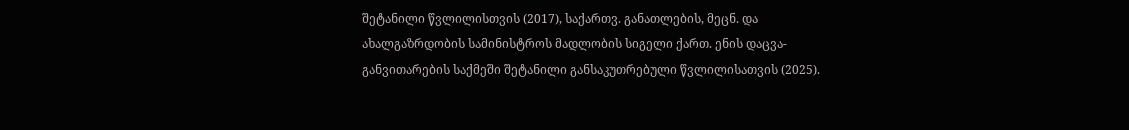შეტანილი წვლილისთვის (2017), საქართვ. განათლების, მეცნ. და ახალგაზრდობის სამინისტროს მადლობის სიგელი ქართ. ენის დაცვა-განვითარების საქმეში შეტანილი განსაკუთრებული წვლილისათვის (2025).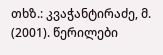თხზ.: კვაჭანტირაძე, მ. (2001). წერილები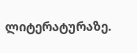ლიტერატურაზე.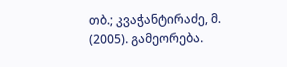თბ.; კვაჭანტირაძე, მ. (2005). გამეორება.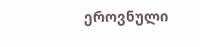ეროვნული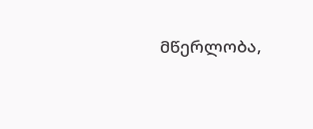მწერლობა,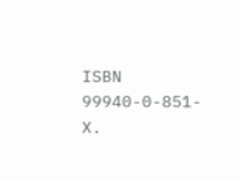ISBN  99940-0-851-X.